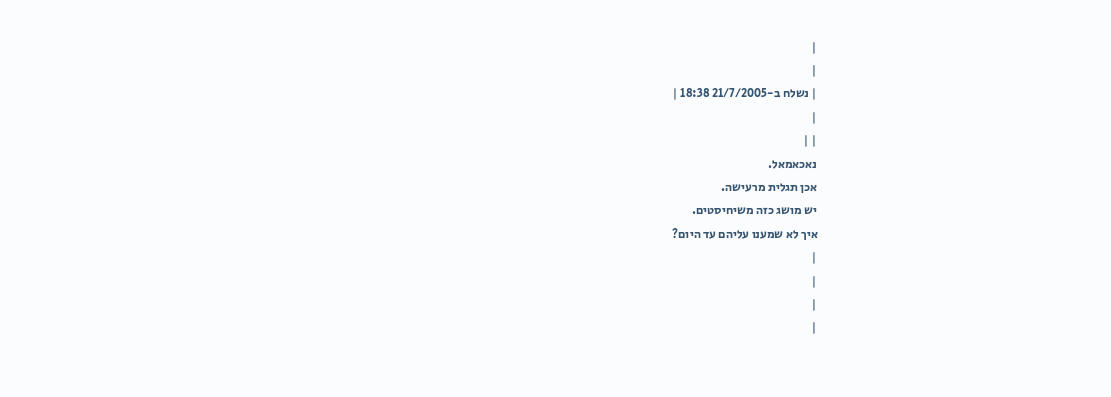|
|
| נשלח ב-21/7/2005 18:38 |
|
| |
נאכאמאל.
אכן תגלית מרעישה.
יש מושג כזה משיחיסטים.
איך לא שמענו עליהם עד היום?
|
|
|
|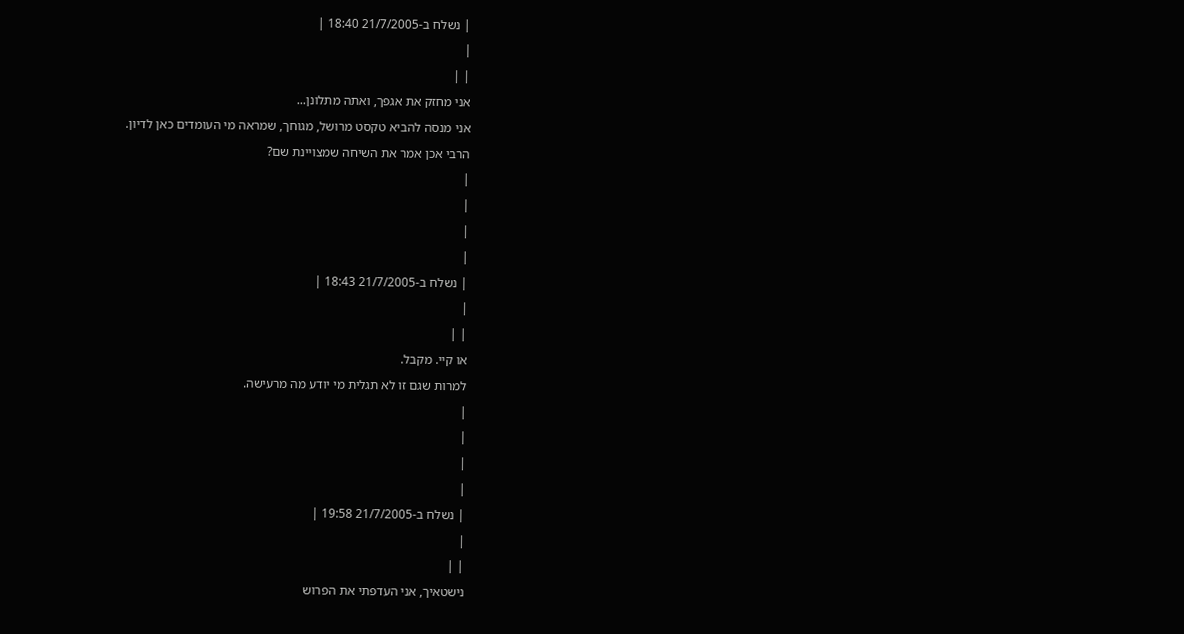| נשלח ב-21/7/2005 18:40 |
|
| |
אני מחזק את אגפך, ואתה מתלונן...
אני מנסה להביא טקסט מרושל, מגוחך, שמראה מי העומדים כאן לדיון.
הרבי אכן אמר את השיחה שמצויינת שם?
|
|
|
|
| נשלח ב-21/7/2005 18:43 |
|
| |
או קיי. מקבל.
למרות שגם זו לא תגלית מי יודע מה מרעישה.
|
|
|
|
| נשלח ב-21/7/2005 19:58 |
|
| |
נישטאיך, אני העדפתי את הפרוש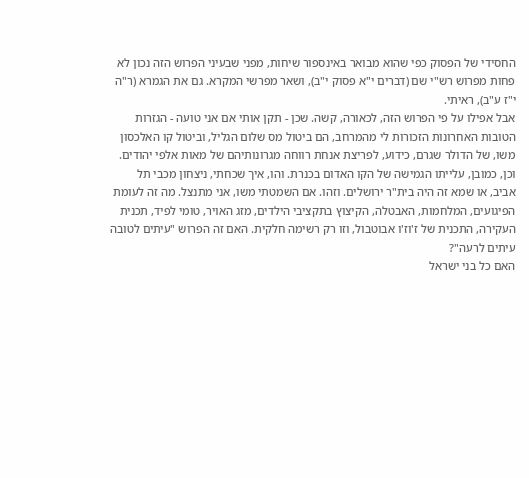החסידי של הפסוק כפי שהוא מבואר באינספור שיחות, מפני שבעיני הפרוש הזה נכון לא פחות מפרוש רש"י שם (דברים י"א פסוק י"ב), ושאר מפרשי המקרא. גם את הגמרא (ר"ה י"ז ע"ב), ראיתי.
אבל אפילו על פי הפרוש הזה, לכאורה, קשה. שכן - תקן אותי אם אני טועה - הגזרות הטובות האחרונות הזכורות לי מהמרחב, הם ביטול מס שלום הגליל, וביטול קו האלכסון משו, של הדולר שגרם, כידוע, לפריצת אנחת רווחה מגרונותיהם של מאות אלפי יהודים. וכן, כמובן, עלייתו הגמישה של הקו האדום בכנרת. והו, איך שכחתי, ניצחון מכבי תל אביב, או שמא זה היה בית"ר ירושלים. וזהו. אם השמטתי משו, אני מתנצל. מה זה לעומת הפיגועים, המלחמות, האבטלה, הקיצוץ בתקציבי הילדים, מזג האויר, טומי לפיד, תכנית העקירה, התכנית של ז'וז'ו אבוטבול, וזו רק רשימה חלקית. האם זה הפרוש "עיתים לטובה עיתים לרעה"?
האם כל בני ישראל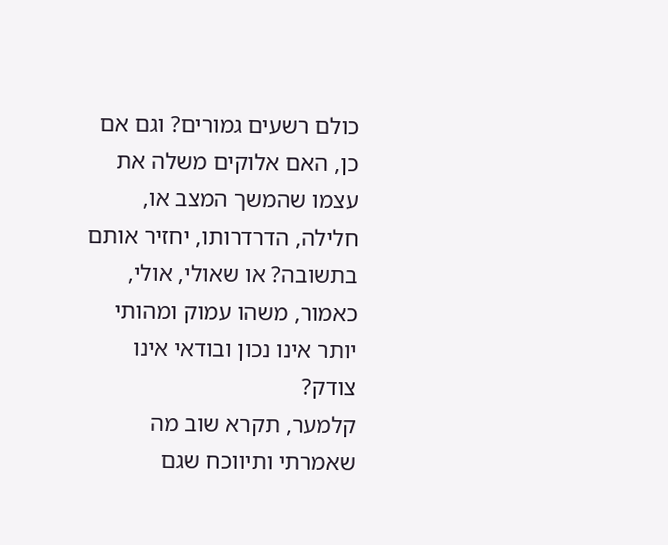כולם רשעים גמורים? וגם אם כן, האם אלוקים משלה את עצמו שהמשך המצב או, חלילה, הדרדרותו, יחזיר אותם בתשובה? או שאולי, אולי, כאמור, משהו עמוק ומהותי יותר אינו נכון ובודאי אינו צודק?
קלמער, תקרא שוב מה שאמרתי ותיווכח שגם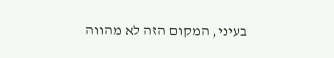בעיני, המקום הזה לא מהווה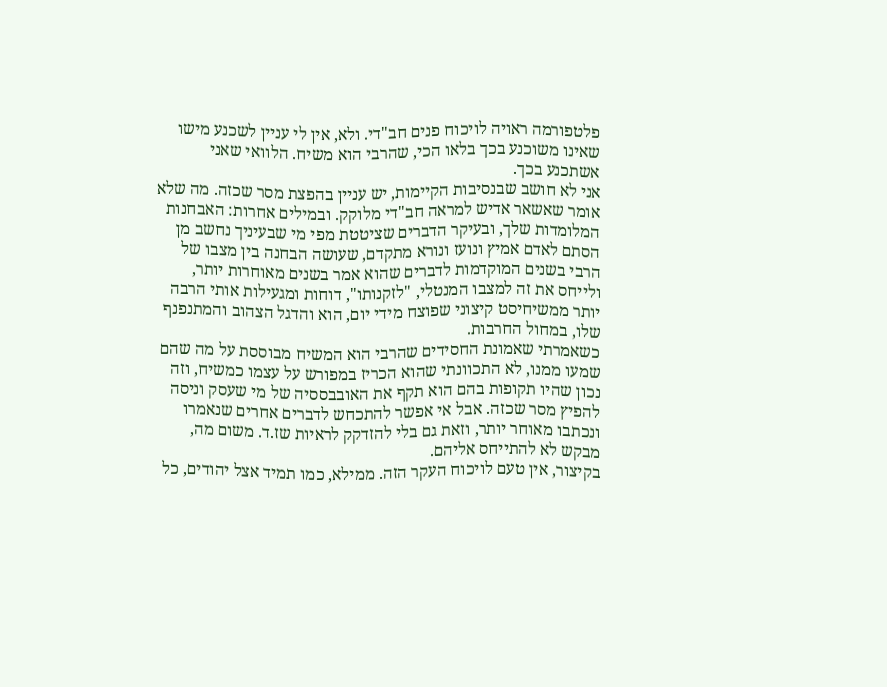פלטפורמה ראויה לויכוח פנים חב"די. ולא, אין לי עניין לשכנע מישו שאינו משוכנע בכך בלאו הכי, שהרבי הוא משיח. הלוואי שאני אשתכנע בכך.
אני לא חושב שבנסיבות הקיימות, יש עניין בהפצת מסר שכזה. מה שלא אומר שאשאר אדיש למראה חב"די מלוקק. ובמילים אחרות: האבחנות המלומדות שלך, ובעיקר הדברים שציטטת מפי מי שבעיניך נחשב מן הסתם לאדם אמיץ ונועז ונורא מתקדם, שעושה הבחנה בין מצבו של הרבי בשנים המוקדמות לדברים שהוא אמר בשנים מאוחרות יותר, ולייחס את זה למצבו המנטלי, "לזקנותו", דוחות ומגעילות אותי הרבה יותר ממשיחיסט קיצוני שפוצח מידי יום, הוא והדגל הצהוב והמתנפנף שלו, במחול החרבות.
כשאמרתי שאמונת החסידים שהרבי הוא המשיח מבוססת על מה שהם שמעו ממנו, לא התכוונתי שהוא הכריז במפורש על עצמו כמשיח, וזה נכון שהיו תקופות בהם הוא תקף את האובבססיה של מי שעסק וניסה להפיץ מסר שכזה. אבל אי אפשר להתכחש לדברים אחרים שנאמרו ונכתבו מאוחר יותר, וזאת גם בלי להזדקק לראיות שז.ד. משום מה, מבקש לא להתייחס אליהם.
בקיצור, אין טעם לויכוח העקר הזה. ממילא, כמו תמיד אצל יהודים, כל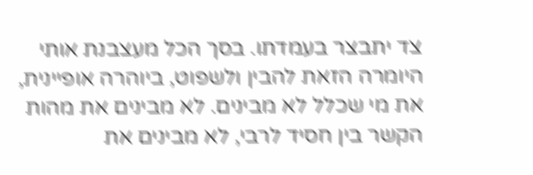צד יתבצר בעמדתו. בסך הכל מעצבנת אותי היומרה הזאת להבין ולשפוט, ביוהרה אופיינית, את מי שכלל לא מבינים. לא מבינים את מהות הקשר בין חסיד לרבי, לא מבינים את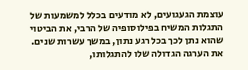עוצמת הגעגועים, לא מודעים בכלל למשמעות של התגלות המשיח בפילוסופיה של הרבי, את הביטוי שהוא נתן לכך בכל רגע נתון, במשך עשרות שנים. את הערגה הגדולה שלו להתגלותו,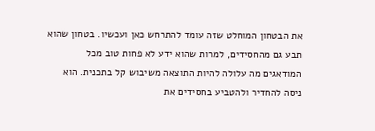את הבטחון המוחלט שזה עומד להתרחש כאן ועכשיו. בטחון שהוא תבע גם מהחסידים, למרות שהוא ידע לא פחות טוב מכל המודאגים מה עלולה להיות התוצאה משיבוש קל בתכנית. הוא ניסה להחדיר ולהטביע בחסידים את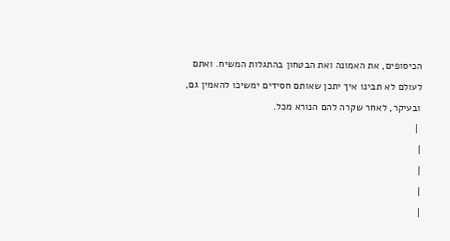הכיסופים, את האמונה ואת הבטחון בהתגלות המשיח. ואתם לעולם לא תבינו איך יתכן שאותם חסידים ימשיכו להאמין גם, ובעיקר, לאחר שקרה להם הנורא מכל.
 |
|
|
|
|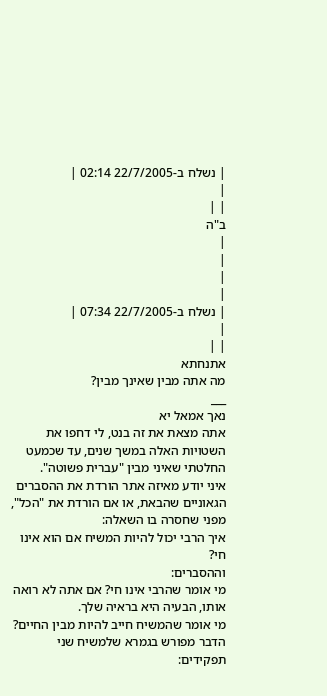| נשלח ב-22/7/2005 02:14 |
|
| |
ב"ה
|
|
|
|
| נשלח ב-22/7/2005 07:34 |
|
| |
אתנחתא
מה אתה מבין שאינך מבין?
___
נאך אמאל יא
אתה מצאת את זה בנט, לי דחפו את השטויות האלה במשך שנים, עד שכמעט החלטתי שאיני מבין "עברית פשוטה".
איני יודע מאיזה אתר הורדת את ההסברים הגאוניים שהבאת, או אם הורדת את "הכל", מפני שחסרה בו השאלה:
איך הרבי יכול להיות המשיח אם הוא אינו חי?
וההסברים:
מי אומר שהרבי אינו חי? אם אתה לא רואה אותו, הבעיה היא בראיה שלך.
מי אומר שהמשיח חייב להיות מבין החיים? הדבר מפורש בגמרא שלמשיח שני תפקידים: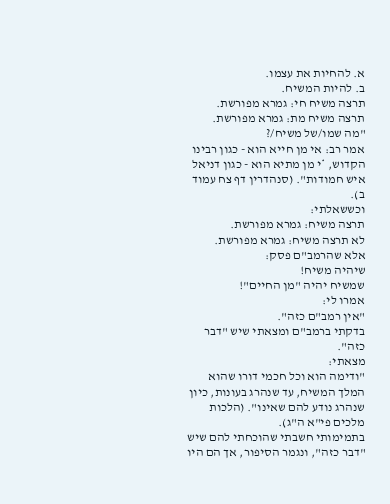א. להחיות את עצמו.
ב. להיות המשיח.
תרצה משיח חי: גמרא מפורשת.
תרצה משיח מת: גמרא מפורשת.
"מה שמו/של משיח/?
אמר רב: אי מן חייא הוא - כגון רבינו הקדוש, *י מן מתיא הוא - כגון דניאל איש חמודות". (סנהדרין דף צח עמוד ב).
וכששאלתי:
תרצה משיח: גמרא מפורשת.
לא תרצה משיח: גמרא מפורשת.
אלא שהרמב"ם פסק:
שיהיה משיח!
שמשיח יהיה "מן החיים"!
אמרו לי:
"אין רמב"ם כזה".
בדקתי ברמב"ם ומצאתי שיש "דבר כזה".
מצאתי:
"ודימה הוא וכל חכמי דורו שהוא המלך המשיח, עד שנהרג בעונות, כיון שנהרג נודע להם שאינו". (הלכות מלכים פי"א ה"ג).
בתמימותי חשבתי שהוכחתי להם שיש "דבר כזה", ונגמר הסיפור, אך הם היו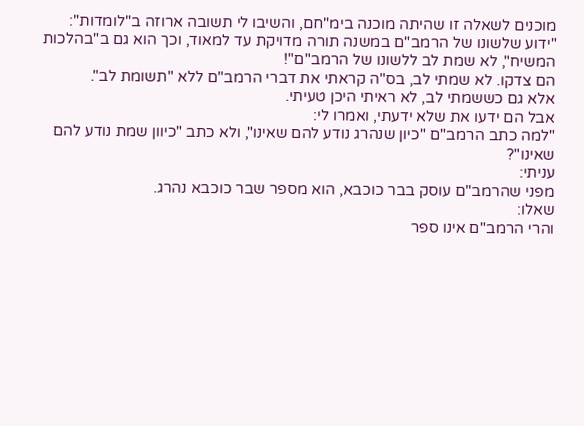מוכנים לשאלה זו שהיתה מוכנה בימ"חם, והשיבו לי תשובה ארוזה ב"לומדות":
"ידוע שלשונו של הרמב"ם במשנה תורה מדויקת עד למאוד, וכך הוא גם ב"בהלכות המשיח", לא שמת לב ללשונו של הרמב"ם"!
הם צדקו. לא שמתי לב, בס"ה קראתי את דברי הרמב"ם ללא "תשומת לב".
אלא גם כששמתי לב, לא ראיתי היכן טעיתי.
אבל הם ידעו את שלא ידעתי, ואמרו לי:
"למה כתב הרמב"ם "כיון שנהרג נודע להם שאינו", ולא כתב "כיוון שמת נודע להם שאינו"?
עניתי:
מפני שהרמב"ם עוסק בבר כוכבא, הוא מספר שבר כוכבא נהרג.
שאלו:
והרי הרמב"ם אינו ספר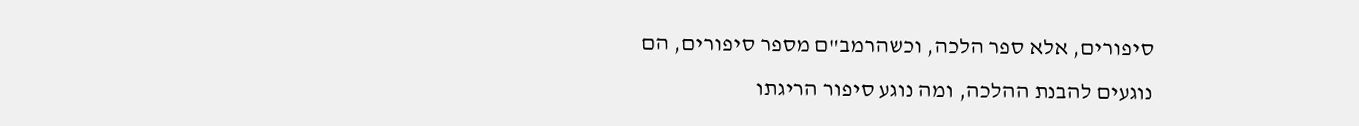סיפורים, אלא ספר הלכה, וכשהרמב"ם מספר סיפורים, הם נוגעים להבנת ההלכה, ומה נוגע סיפור הריגתו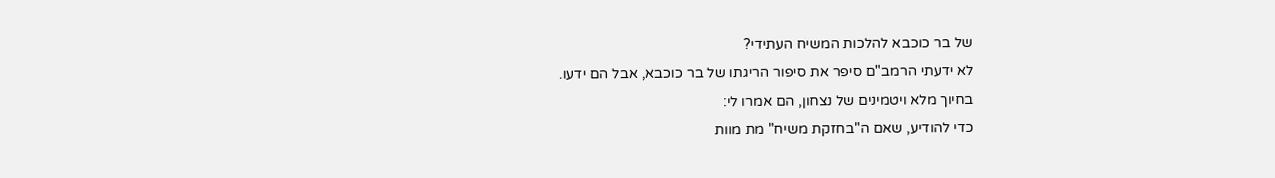של בר כוכבא להלכות המשיח העתידי?
לא ידעתי הרמב"ם סיפר את סיפור הריגתו של בר כוכבא, אבל הם ידעו.
בחיוך מלא ויטמינים של נצחון, הם אמרו לי:
כדי להודיע, שאם ה"בחזקת משיח" מת מוות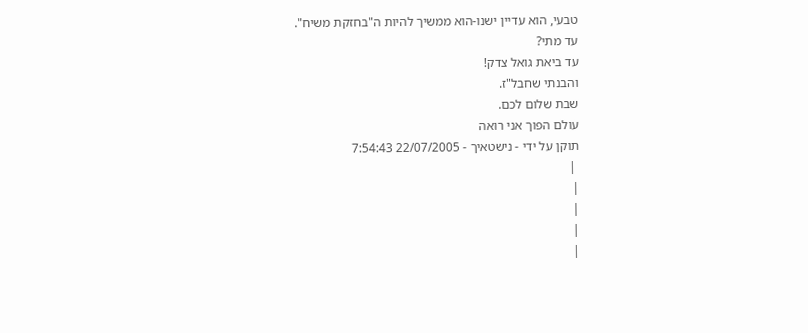טבעי, הוא עדיין ישנו-הוא ממשיך להיות ה"בחזקת משיח".
עד מתי?
עד ביאת גואל צדק!
והבנתי שחבל"ז.
שבת שלום לכם.
עולם הפוך אני רואה
תוקן על ידי - נישטאיך - 22/07/2005 7:54:43
 |
|
|
|
|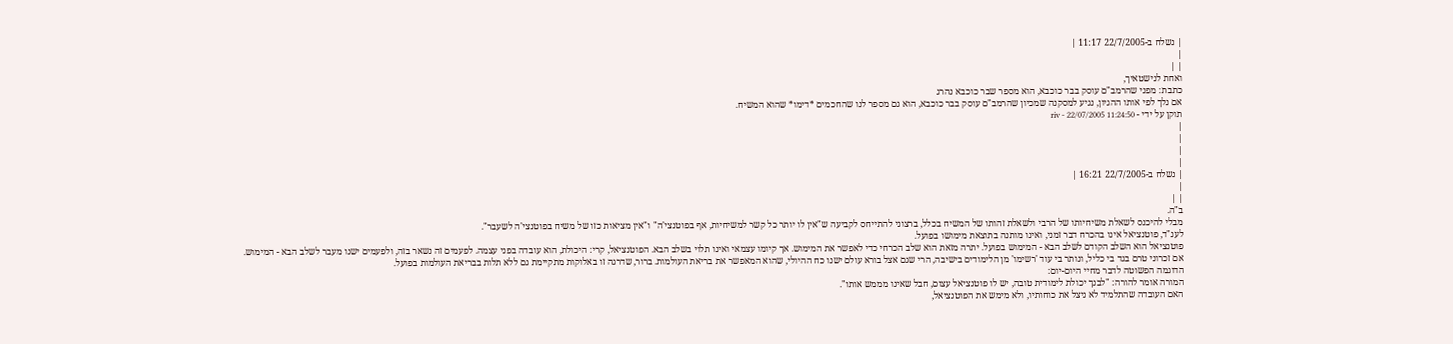| נשלח ב-22/7/2005 11:17 |
|
| |
ואחת לנישטאיך,
כתבת: מפני שהרמב"ם עוסק בבר כוכבא, הוא מספר שבר כוכבא נהרג
אם נלך לפי אותו ההגיון, נגיע למסקנה שמכיון שהרמב"ם עוסק בבר כוכבא, הוא גם מספר לנו שהחכמים *דימו* שהוא המשיח.
תוקן על ידי - riv - 22/07/2005 11:24:50
|
|
|
|
| נשלח ב-22/7/2005 16:21 |
|
| |
ב"ה.
מבלי להיכנס לשאלת משיחיותו של הרבי ולשאלת זהותו של המשיח בכלל, ברצוני להתייחס לקביעה ש"אין לו יותר כל קשר למשיחיות, אף בפוטנצי'ה" ו"אין מציאות כזו של משיח בפוטנצי'ה לשעבר".
לענ"ד, פוטנציאל אינו בהכרח דבר זמני, ואינו מותנה בתוצאת מימושו בפועל.
פוטנציאל הוא השלב הקודם לשלב הבא - המימוש בפועל. יתרה מזאת הוא שלב הכרחי כדי לאפשר את המימוש. אך קיומו עצמאי ואינו תלוי בשלב הבא. הפוטנציאל, קרי: היכולת, הוא עובדה בפני עצמה. לפעמים זה נשאר בזה, ולפעמים ישנו מעבר לשלב הבא - המימוש.
אם זכרוני טרם בגד בי כליל, ונותר בי עוד 'רשימו' מן הלימודים בישיבה, הרי שגם אצל בורא עולם ישנו כח ההיולי, שהוא המאפשר את בריאת העולמות. ברור, שדרגה זו באלוקות מתקיימת גם ללא תלות בבריאת העולמות בפועל.
הדוגמה הפשוטה לדבר מחיי היום-יום:
המורה אומר להורה: "לבנך יכולת לימודית טובה, יש לו פוטנציאל עצום, חבל שאינו מממש אותו".
האם העובדה שהתלמיד לא ניצל את כוחותיו, ולא מימש את הפוטנציאל,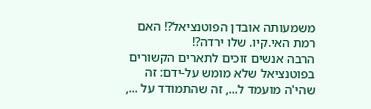משמעותה אובדן הפוטנציאל?! האם רמת האי.קיו. שלו ירדה?!
הרבה אנשים זוכים לתארים הקשורים בפוטנציאל שלא מומש על-ידם: זה שהי'ה מועמד ל..., זה שהתמודד על ...,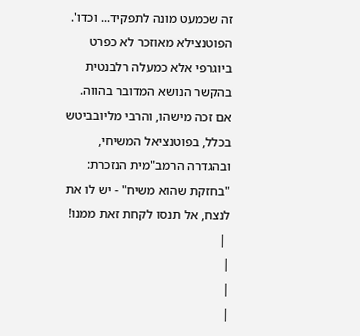זה שכמעט מונה לתפקיד... וכדו'. הפוטנצילא מאוזכר לא כפרט ביוגרפי אלא כמעלה רלבנטית בהקשר הנושא המדובר בהווה.
אם זכה מישהו, והרבי מליובביטש בכלל, בפוטנציאל המשיחי, ובהגדרה הרמב"מית הנזכרת: "בחזקת שהוא משיח" - יש לו את לנצח, אל תנסו לקחת זאת ממנו!
 |
|
|
|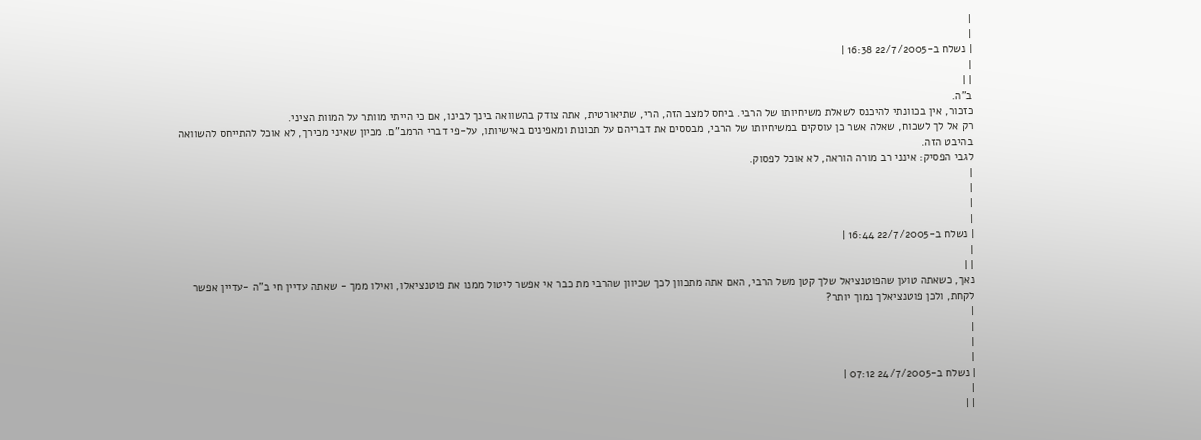|
|
| נשלח ב-22/7/2005 16:38 |
|
| |
ב"ה.
כזכור, אין בכוונתי להיכנס לשאלת משיחיותו של הרבי. ביחס למצב הזה, הרי, שתיאורטית, אתה צודק בהשוואה בינך לבינו, אם כי הייתי מוותר על המוות הציני.
רק אל לך לשכוח, שאלה אשר כן עוסקים במשיחיותו של הרבי, מבססים את דבריהם על תכונות ומאפינים באישיותו, על-פי דברי הרמב"ם. מכיון שאיני מכירך, לא אוכל להתייחס להשוואה בהיבט הזה.
לגבי הפסיק: אינני רב מורה הוראה, לא אוכל לפסוק.
|
|
|
|
| נשלח ב-22/7/2005 16:44 |
|
| |
נאך, כשאתה טוען שהפוטנציאל שלך קטן משל הרבי, האם אתה מתכוון לכך שכיוון שהרבי מת כבר אי אפשר ליטול ממנו את פוטנציאלו, ואילו ממך - שאתה עדיין חי ב"ה -עדיין אפשר לקחת, ולכן פוטנציאלך נמוך יותר?
|
|
|
|
| נשלח ב-24/7/2005 07:12 |
|
| |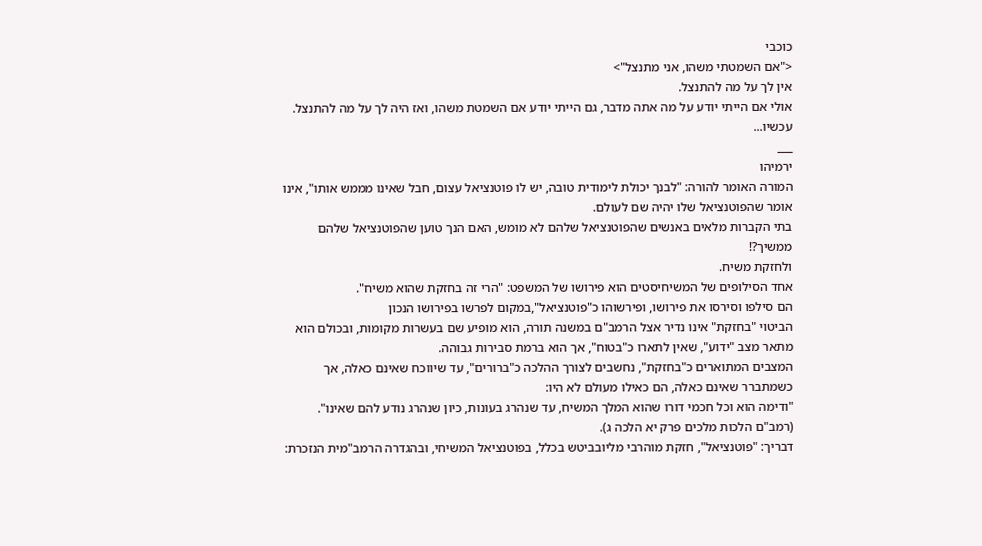כוכבי
<"אם השמטתי משהו, אני מתנצל">
אין לך על מה להתנצל.
אולי אם הייתי יודע על מה אתה מדבר, גם הייתי יודע אם השמטת משהו, ואז היה לך על מה להתנצל.
עכשיו...
___
ירמיהו
המורה האומר להורה: "לבנך יכולת לימודית טובה, יש לו פוטנציאל עצום, חבל שאינו מממש אותו", אינו אומר שהפוטנציאל שלו יהיה שם לעולם.
בתי הקברות מלאים באנשים שהפוטנציאל שלהם לא מומש, האם הנך טוען שהפוטנציאל שלהם ממשיך?!
ולחזקת משיח.
אחד הסילופים של המשיחיסטים הוא פירושו של המשפט: "הרי זה בחזקת שהוא משיח".
הם סילפו וסירסו את פירושו, ופירשוהו כ"פוטנציאל",במקום לפרשו בפירושו הנכון
הביטוי "בחזקת" אינו נדיר אצל הרמב"ם במשנה תורה, הוא מופיע שם בעשרות מקומות, ובכולם הוא מתאר מצב "ידוע", שאין לתארו כ"בטוח", אך הוא ברמת סבירות גבוהה.
המצבים המתוארים כ"בחזקת", נחשבים לצורך ההלכה כ"ברורים", עד שיווכח שאינם כאלה, אך כשמתברר שאינם כאלה, הם כאילו מעולם לא היו:
"ודימה הוא וכל חכמי דורו שהוא המלך המשיח, עד שנהרג בעונות, כיון שנהרג נודע להם שאינו". (רמב"ם הלכות מלכים פרק יא הלכה ג).
דבריך: "פוטנציאל", חזקת מוהרבי מליובביטש בכלל, בפוטנציאל המשיחי, ובהגדרה הרמב"מית הנזכרת: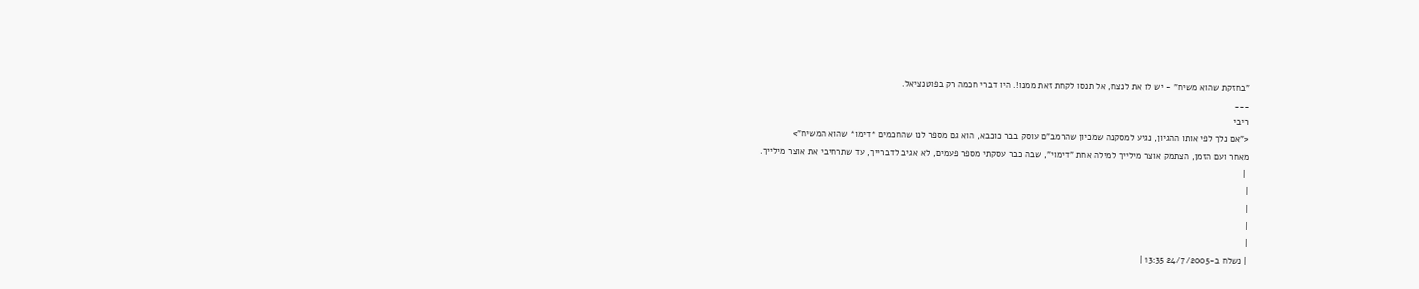"בחזקת שהוא משיח" - יש לו את לנצח, אל תנסו לקחת זאת ממנו!. היו דברי חכמה רק בפוטנציאל.
___
ריבי
<"אם נלך לפי אותו ההגיון, נגיע למסקנה שמכיון שהרמב"ם עוסק בבר כוכבא, הוא גם מספר לנו שהחכמים *דימו* שהוא המשיח">
מאחר ועם הזמן, הצתמק אוצר מילייך למילה אחת "דימוי", שבה כבר עסקתי מספר פעמים, לא אגיב לדברייך, עד שתרחיבי את אוצר מילייך.
 |
|
|
|
|
| נשלח ב-24/7/2005 13:35 |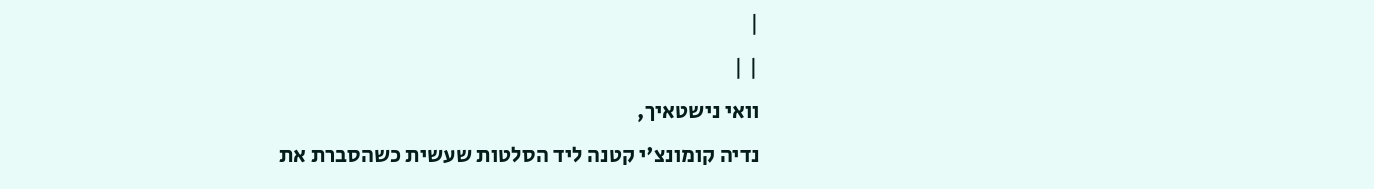|
| |
וואי נישטאיך,
נדיה קומונצ'י קטנה ליד הסלטות שעשית כשהסברת את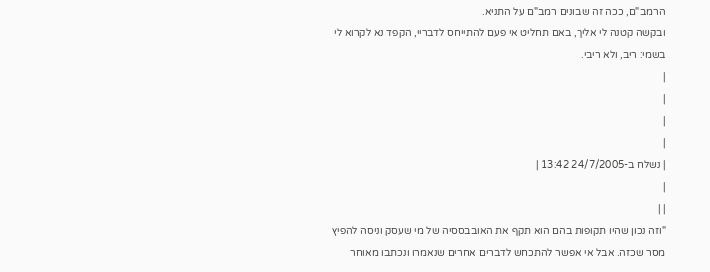הרמב"ם, ככה זה שבונים רמב"ם על התניא.
ובקשה קטנה לי אליך, באם תחליט אי פעם להתייחס לדבריי, הקפד נא לקרוא לי בשמי: ריב, ולא ריבי.
|
|
|
|
| נשלח ב-24/7/2005 13:42 |
|
| |
"וזה נכון שהיו תקופות בהם הוא תקף את האובבססיה של מי שעסק וניסה להפיץ מסר שכזה. אבל אי אפשר להתכחש לדברים אחרים שנאמרו ונכתבו מאוחר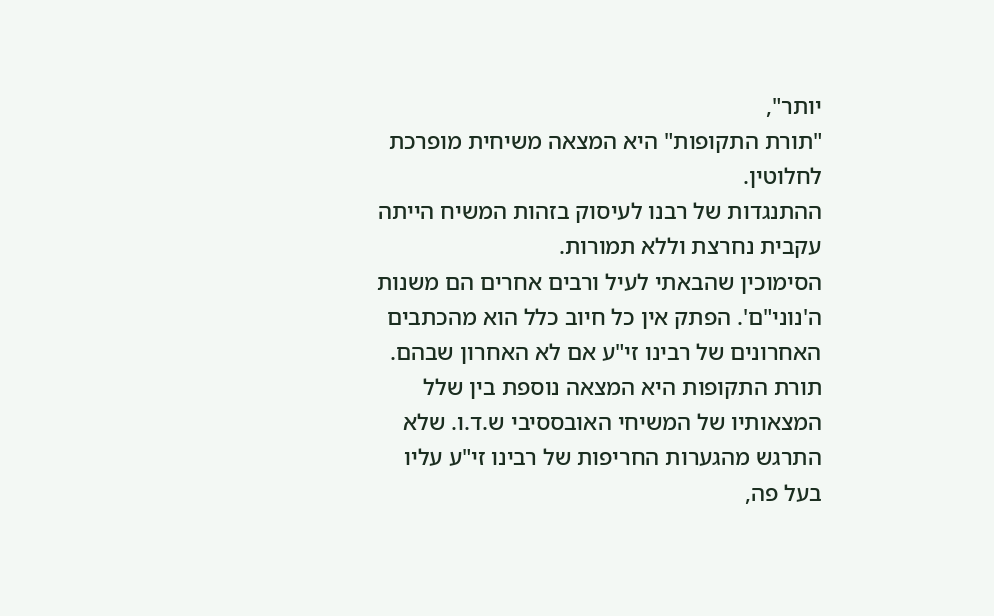יותר",
"תורת התקופות" היא המצאה משיחית מופרכת לחלוטין.
ההתנגדות של רבנו לעיסוק בזהות המשיח הייתה עקבית נחרצת וללא תמורות.
הסימוכין שהבאתי לעיל ורבים אחרים הם משנות ה'נוני"ם'. הפתק אין כל חיוב כלל הוא מהכתבים האחרונים של רבינו זי"ע אם לא האחרון שבהם.
תורת התקופות היא המצאה נוספת בין שלל המצאותיו של המשיחי האובססיבי ש.ד.ו. שלא התרגש מהגערות החריפות של רבינו זי"ע עליו בעל פה,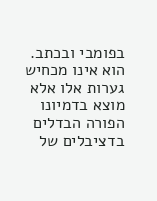בפומבי ובכתב.
הוא אינו מכחיש גערות אלו אלא מוצא בדמיונו הפורה הבדלים בדציבלים של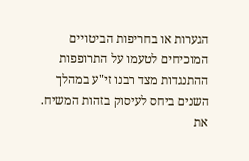הגערות או בחריפות הביטויים המוכיחים לטעמו על התרופפות ההתנגדות מצד רבנו זי"ע במהלך השנים ביחס לעיסוק בזהות המשיח.
את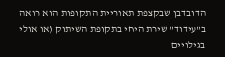הדובדבן שבקצפת תאוריית התקופות הוא רואה ב"עידוד" שירת היחי בתקופת השיתוק (או אולי בגילויים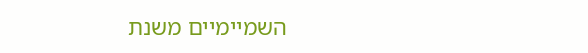השמיימיים משנת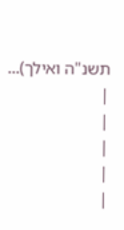תשנ"ה ואילך)...
|
|
|
|
|